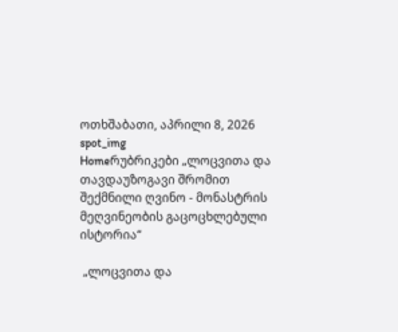ოთხშაბათი, აპრილი 8, 2026
spot_img
Homeრუბრიკები „ლოცვითა და თავდაუზოგავი შრომით შექმნილი ღვინო - მონასტრის მეღვინეობის გაცოცხლებული ისტორია“

 „ლოცვითა და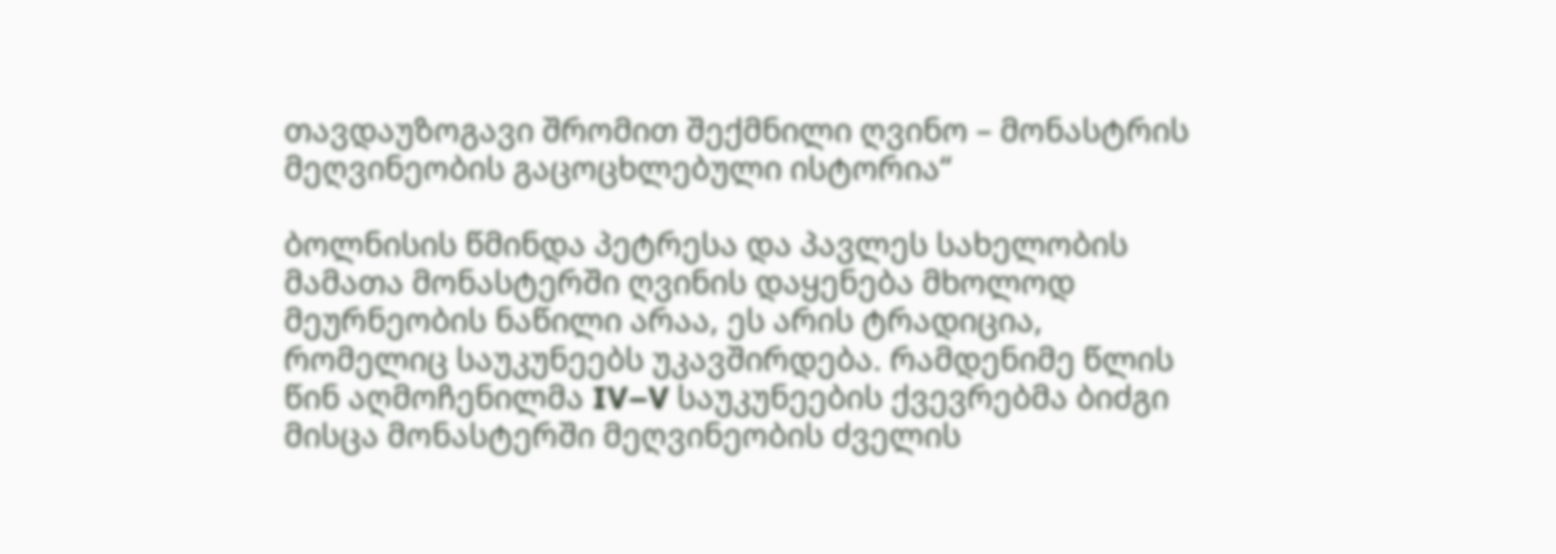თავდაუზოგავი შრომით შექმნილი ღვინო – მონასტრის მეღვინეობის გაცოცხლებული ისტორია“

ბოლნისის წმინდა პეტრესა და პავლეს სახელობის მამათა მონასტერში ღვინის დაყენება მხოლოდ მეურნეობის ნაწილი არაა, ეს არის ტრადიცია, რომელიც საუკუნეებს უკავშირდება. რამდენიმე წლის წინ აღმოჩენილმა IV–V საუკუნეების ქვევრებმა ბიძგი მისცა მონასტერში მეღვინეობის ძველის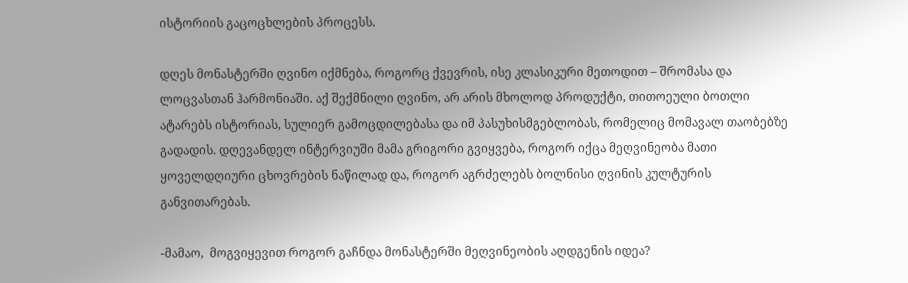ისტორიის გაცოცხლების პროცესს.

დღეს მონასტერში ღვინო იქმნება, როგორც ქვევრის, ისე კლასიკური მეთოდით – შრომასა და ლოცვასთან ჰარმონიაში. აქ შექმნილი ღვინო, არ არის მხოლოდ პროდუქტი, თითოეული ბოთლი ატარებს ისტორიას, სულიერ გამოცდილებასა და იმ პასუხისმგებლობას, რომელიც მომავალ თაობებზე გადადის. დღევანდელ ინტერვიუში მამა გრიგორი გვიყვება, როგორ იქცა მეღვინეობა მათი ყოველდღიური ცხოვრების ნაწილად და, როგორ აგრძელებს ბოლნისი ღვინის კულტურის განვითარებას.

-მამაო,  მოგვიყევით როგორ გაჩნდა მონასტერში მეღვინეობის აღდგენის იდეა?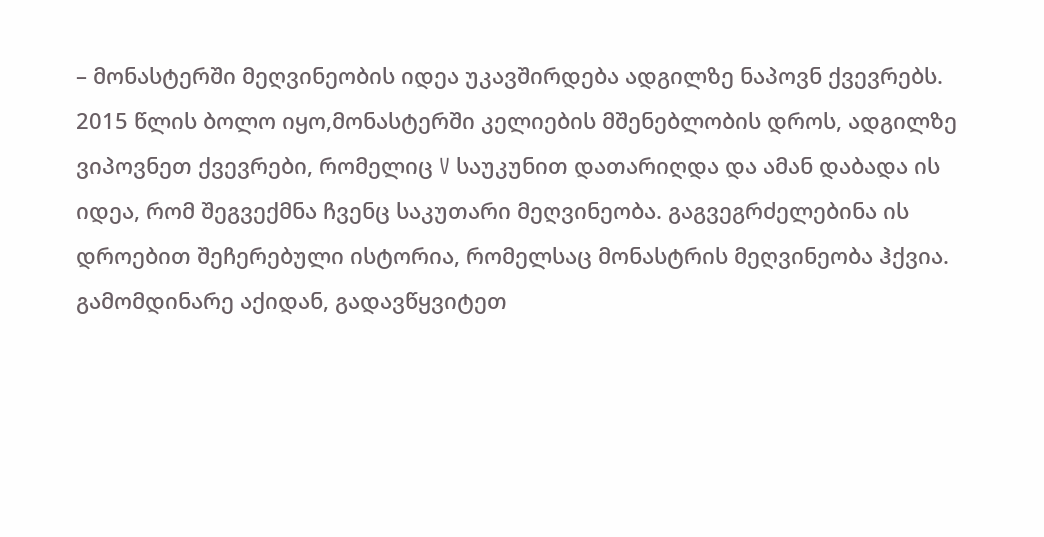– მონასტერში მეღვინეობის იდეა უკავშირდება ადგილზე ნაპოვნ ქვევრებს. 2015 წლის ბოლო იყო,მონასტერში კელიების მშენებლობის დროს, ადგილზე ვიპოვნეთ ქვევრები, რომელიც V საუკუნით დათარიღდა და ამან დაბადა ის იდეა, რომ შეგვექმნა ჩვენც საკუთარი მეღვინეობა. გაგვეგრძელებინა ის დროებით შეჩერებული ისტორია, რომელსაც მონასტრის მეღვინეობა ჰქვია. გამომდინარე აქიდან, გადავწყვიტეთ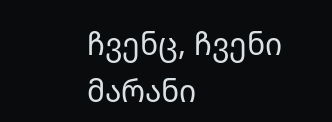ჩვენც, ჩვენი მარანი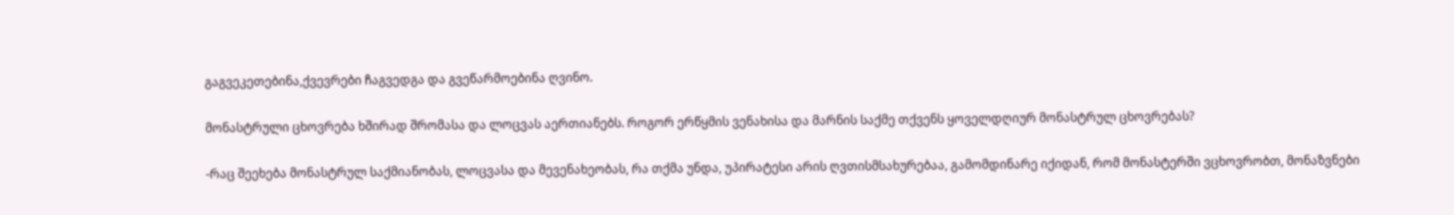გაგვეკეთებინა,ქვევრები ჩაგვედგა და გვეწარმოებინა ღვინო.

მონასტრული ცხოვრება ხშირად შრომასა და ლოცვას აერთიანებს. როგორ ერწყმის ვენახისა და მარნის საქმე თქვენს ყოველდღიურ მონასტრულ ცხოვრებას?

-რაც შეეხება მონასტრულ საქმიანობას, ლოცვასა და მევენახეობას, რა თქმა უნდა, უპირატესი არის ღვთისმსახურებაა, გამომდინარე იქიდან, რომ მონასტერში ვცხოვრობთ, მონაზვნები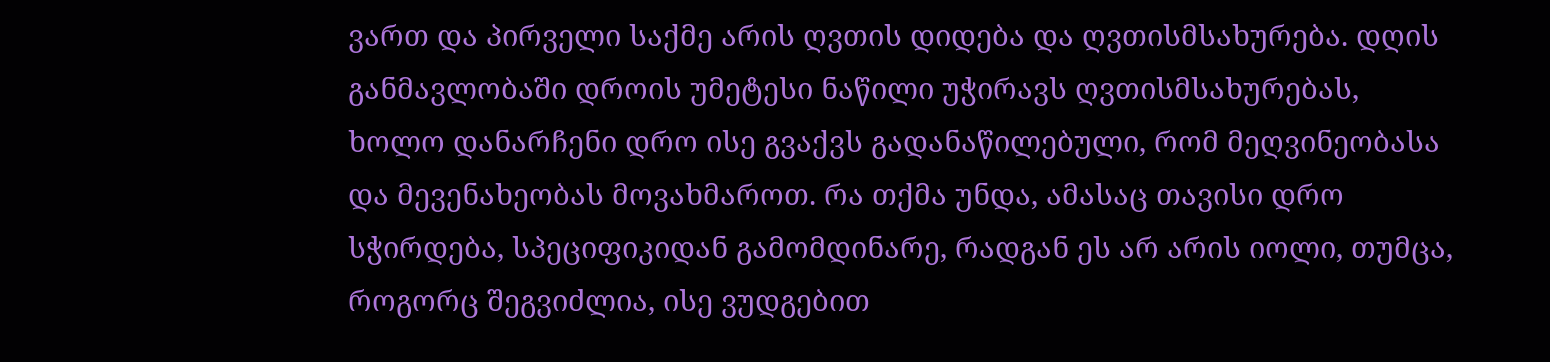ვართ და პირველი საქმე არის ღვთის დიდება და ღვთისმსახურება. დღის განმავლობაში დროის უმეტესი ნაწილი უჭირავს ღვთისმსახურებას, ხოლო დანარჩენი დრო ისე გვაქვს გადანაწილებული, რომ მეღვინეობასა და მევენახეობას მოვახმაროთ. რა თქმა უნდა, ამასაც თავისი დრო სჭირდება, სპეციფიკიდან გამომდინარე, რადგან ეს არ არის იოლი, თუმცა, როგორც შეგვიძლია, ისე ვუდგებით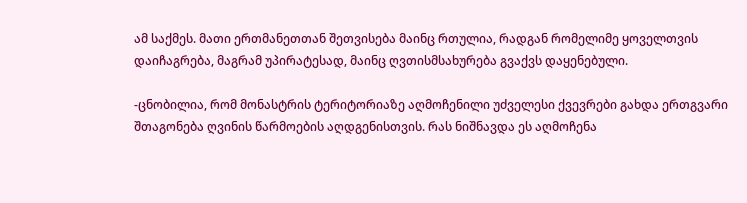ამ საქმეს. მათი ერთმანეთთან შეთვისება მაინც რთულია, რადგან რომელიმე ყოველთვის დაიჩაგრება, მაგრამ უპირატესად, მაინც ღვთისმსახურება გვაქვს დაყენებული.

-ცნობილია, რომ მონასტრის ტერიტორიაზე აღმოჩენილი უძველესი ქვევრები გახდა ერთგვარი შთაგონება ღვინის წარმოების აღდგენისთვის. რას ნიშნავდა ეს აღმოჩენა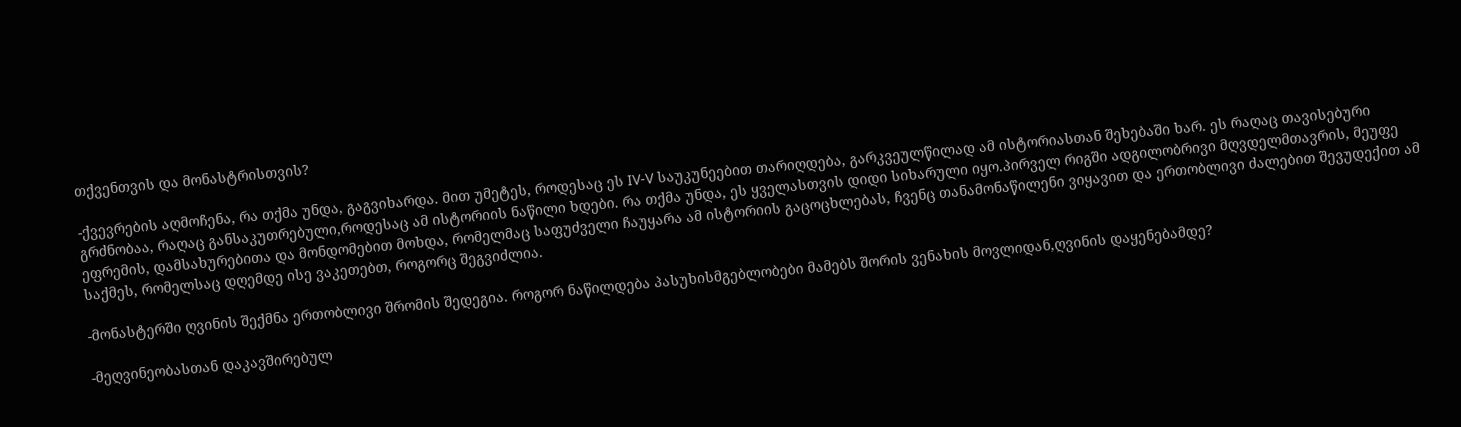თქვენთვის და მონასტრისთვის?

-ქვევრების აღმოჩენა, რა თქმა უნდა, გაგვიხარდა. მით უმეტეს, როდესაც ეს IV-V საუკუნეებით თარიღდება, გარკვეულწილად ამ ისტორიასთან შეხებაში ხარ. ეს რაღაც თავისებური გრძნობაა, რაღაც განსაკუთრებული,როდესაც ამ ისტორიის ნაწილი ხდები. რა თქმა უნდა, ეს ყველასთვის დიდი სიხარული იყო.პირველ რიგში ადგილობრივი მღვდელმთავრის, მეუფე ეფრემის, დამსახურებითა და მონდომებით მოხდა, რომელმაც საფუძველი ჩაუყარა ამ ისტორიის გაცოცხლებას, ჩვენც თანამონაწილენი ვიყავით და ერთობლივი ძალებით შევუდექით ამ საქმეს, რომელსაც დღემდე ისე ვაკეთებთ, როგორც შეგვიძლია.

-მონასტერში ღვინის შექმნა ერთობლივი შრომის შედეგია. როგორ ნაწილდება პასუხისმგებლობები მამებს შორის ვენახის მოვლიდან,ღვინის დაყენებამდე?

-მეღვინეობასთან დაკავშირებულ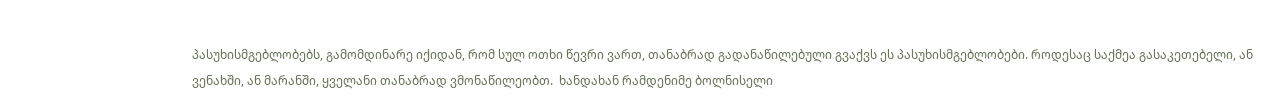პასუხისმგებლობებს, გამომდინარე იქიდან, რომ სულ ოთხი წევრი ვართ, თანაბრად გადანაწილებული გვაქვს ეს პასუხისმგებლობები. როდესაც საქმეა გასაკეთებელი, ან ვენახში, ან მარანში, ყველანი თანაბრად ვმონაწილეობთ.  ხანდახან რამდენიმე ბოლნისელი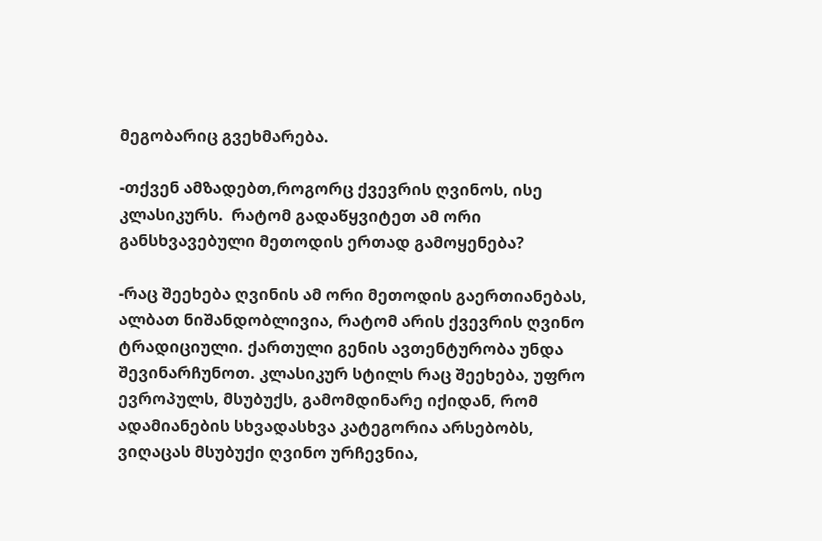მეგობარიც გვეხმარება.

-თქვენ ამზადებთ,როგორც ქვევრის ღვინოს, ისე კლასიკურს.  რატომ გადაწყვიტეთ ამ ორი განსხვავებული მეთოდის ერთად გამოყენება?

-რაც შეეხება ღვინის ამ ორი მეთოდის გაერთიანებას, ალბათ ნიშანდობლივია, რატომ არის ქვევრის ღვინო ტრადიციული. ქართული გენის ავთენტურობა უნდა შევინარჩუნოთ. კლასიკურ სტილს რაც შეეხება, უფრო ევროპულს, მსუბუქს, გამომდინარე იქიდან, რომ ადამიანების სხვადასხვა კატეგორია არსებობს,  ვიღაცას მსუბუქი ღვინო ურჩევნია,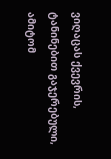ვიღაცას ქვევრის, ტანინებით გაჯერებული, ამიტომ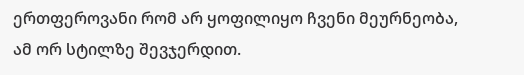ერთფეროვანი რომ არ ყოფილიყო ჩვენი მეურნეობა, ამ ორ სტილზე შევჯერდით.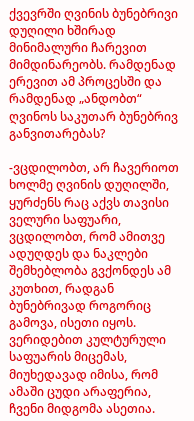ქვევრში ღვინის ბუნებრივი დუღილი ხშირად მინიმალური ჩარევით მიმდინარეობს. რამდენად ერევით ამ პროცესში და რამდენად „ანდობთ“ ღვინოს საკუთარ ბუნებრივ განვითარებას?

-ვცდილობთ, არ ჩავერიოთ ხოლმე ღვინის დუღილში, ყურძენს რაც აქვს თავისი ველური საფუარი, ვცდილობთ, რომ ამითვე ადუღდეს და ნაკლები შემხებლობა გვქონდეს ამ კუთხით, რადგან ბუნებრივად როგორიც გამოვა, ისეთი იყოს. ვერიდებით კულტურული საფუარის მიცემას, მიუხედავად იმისა, რომ ამაში ცუდი არაფერია, ჩვენი მიდგომა ასეთია.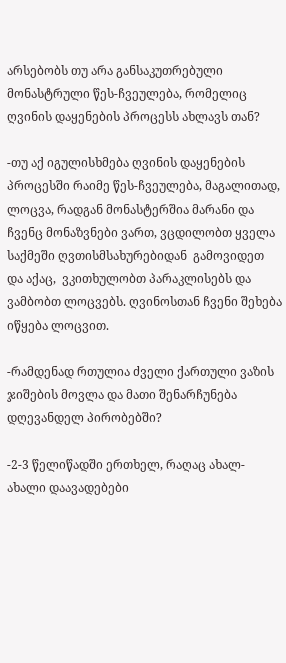არსებობს თუ არა განსაკუთრებული მონასტრული წეს-ჩვეულება, რომელიც ღვინის დაყენების პროცესს ახლავს თან?

-თუ აქ იგულისხმება ღვინის დაყენების პროცესში რაიმე წეს-ჩვეულება, მაგალითად, ლოცვა, რადგან მონასტერშია მარანი და ჩვენც მონაზვნები ვართ, ვცდილობთ ყველა საქმეში ღვთისმსახურებიდან  გამოვიდეთ და აქაც,  ვკითხულობთ პარაკლისებს და ვამბობთ ლოცვებს. ღვინოსთან ჩვენი შეხება იწყება ლოცვით.

-რამდენად რთულია ძველი ქართული ვაზის ჯიშების მოვლა და მათი შენარჩუნება დღევანდელ პირობებში?

-2-3 წელიწადში ერთხელ, რაღაც ახალ-ახალი დაავადებები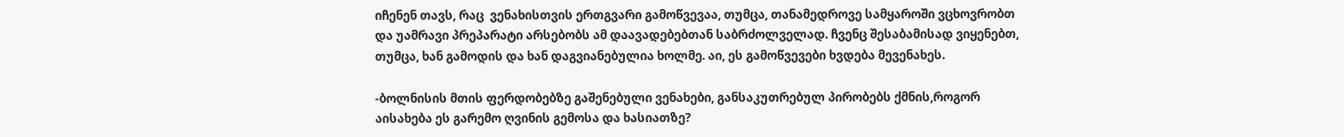იჩენენ თავს, რაც  ვენახისთვის ერთგვარი გამოწვევაა, თუმცა, თანამედროვე სამყაროში ვცხოვრობთ და უამრავი პრეპარატი არსებობს ამ დაავადებებთან საბრძოლველად. ჩვენც შესაბამისად ვიყენებთ, თუმცა, ხან გამოდის და ხან დაგვიანებულია ხოლმე. აი, ეს გამოწვევები ხვდება მევენახეს.

-ბოლნისის მთის ფერდობებზე გაშენებული ვენახები, განსაკუთრებულ პირობებს ქმნის,როგორ აისახება ეს გარემო ღვინის გემოსა და ხასიათზე?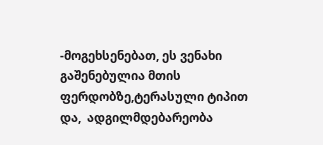-მოგეხსენებათ, ეს ვენახი გაშენებულია მთის ფერდობზე,ტერასული ტიპით და,  ადგილმდებარეობა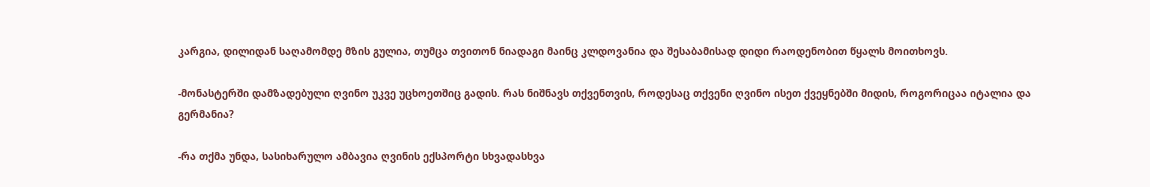კარგია, დილიდან საღამომდე მზის გულია, თუმცა თვითონ ნიადაგი მაინც კლდოვანია და შესაბამისად დიდი რაოდენობით წყალს მოითხოვს.

-მონასტერში დამზადებული ღვინო უკვე უცხოეთშიც გადის. რას ნიშნავს თქვენთვის, როდესაც თქვენი ღვინო ისეთ ქვეყნებში მიდის, როგორიცაა იტალია და გერმანია?

-რა თქმა უნდა, სასიხარულო ამბავია ღვინის ექსპორტი სხვადასხვა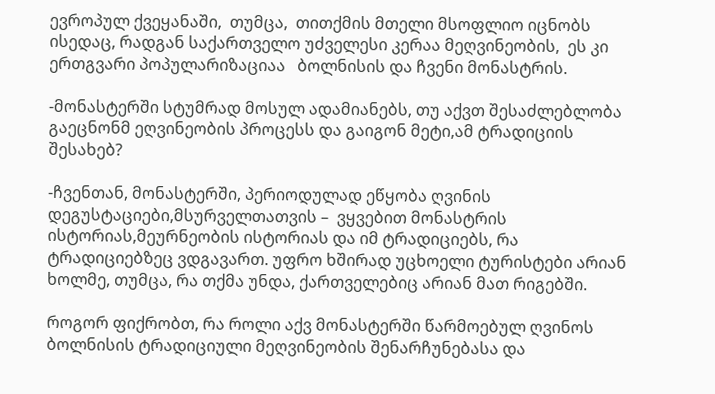ევროპულ ქვეყანაში,  თუმცა,  თითქმის მთელი მსოფლიო იცნობს ისედაც, რადგან საქართველო უძველესი კერაა მეღვინეობის,  ეს კი ერთგვარი პოპულარიზაციაა   ბოლნისის და ჩვენი მონასტრის.

-მონასტერში სტუმრად მოსულ ადამიანებს, თუ აქვთ შესაძლებლობა გაეცნონმ ეღვინეობის პროცესს და გაიგონ მეტი,ამ ტრადიციის შესახებ?

-ჩვენთან, მონასტერში, პერიოდულად ეწყობა ღვინის დეგუსტაციები,მსურველთათვის –  ვყვებით მონასტრის ისტორიას,მეურნეობის ისტორიას და იმ ტრადიციებს, რა ტრადიციებზეც ვდგავართ. უფრო ხშირად უცხოელი ტურისტები არიან ხოლმე, თუმცა, რა თქმა უნდა, ქართველებიც არიან მათ რიგებში.

როგორ ფიქრობთ, რა როლი აქვ მონასტერში წარმოებულ ღვინოს ბოლნისის ტრადიციული მეღვინეობის შენარჩუნებასა და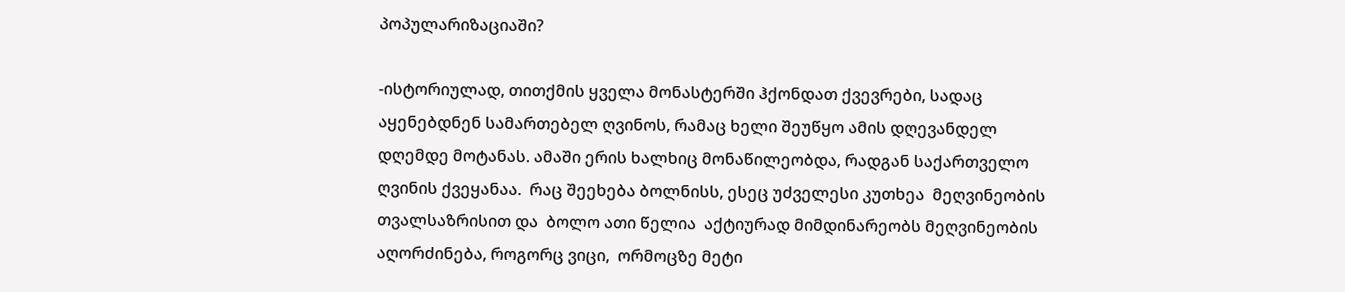პოპულარიზაციაში?

-ისტორიულად, თითქმის ყველა მონასტერში ჰქონდათ ქვევრები, სადაც აყენებდნენ სამართებელ ღვინოს, რამაც ხელი შეუწყო ამის დღევანდელ დღემდე მოტანას. ამაში ერის ხალხიც მონაწილეობდა, რადგან საქართველო ღვინის ქვეყანაა.  რაც შეეხება ბოლნისს, ესეც უძველესი კუთხეა  მეღვინეობის თვალსაზრისით და  ბოლო ათი წელია  აქტიურად მიმდინარეობს მეღვინეობის აღორძინება, როგორც ვიცი,  ორმოცზე მეტი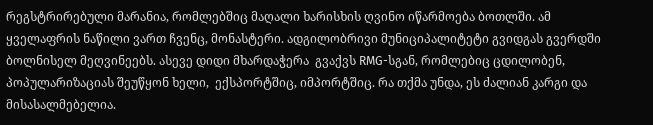რეგსტრირებული მარანია, რომლებშიც მაღალი ხარისხის ღვინო იწარმოება ბოთლში. ამ ყველაფრის ნაწილი ვართ ჩვენც, მონასტერი. ადგილობრივი მუნიციპალიტეტი გვიდგას გვერდში ბოლნისელ მეღვინეებს. ასევე დიდი მხარდაჭერა  გვაქვს RMG-სგან, რომლებიც ცდილობენ, პოპულარიზაციას შეუწყონ ხელი,  ექსპორტშიც, იმპორტშიც. რა თქმა უნდა, ეს ძალიან კარგი და მისასალმებელია.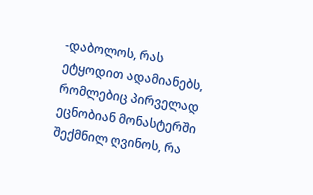-დაბოლოს, რას ეტყოდით ადამიანებს, რომლებიც პირველად ეცნობიან მონასტერში შექმნილ ღვინოს, რა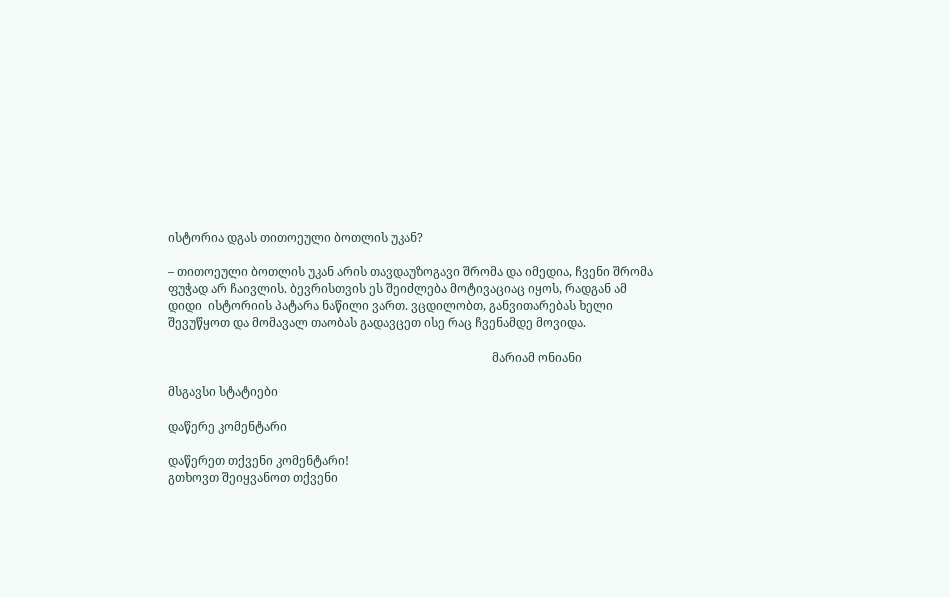ისტორია დგას თითოეული ბოთლის უკან?

– თითოეული ბოთლის უკან არის თავდაუზოგავი შრომა და იმედია, ჩვენი შრომა ფუჭად არ ჩაივლის. ბევრისთვის ეს შეიძლება მოტივაციაც იყოს, რადგან ამ დიდი  ისტორიის პატარა ნაწილი ვართ. ვცდილობთ, განვითარებას ხელი შევუწყოთ და მომავალ თაობას გადავცეთ ისე რაც ჩვენამდე მოვიდა.

                                                                                                            მარიამ ონიანი

მსგავსი სტატიები

დაწერე კომენტარი

დაწერეთ თქვენი კომენტარი!
გთხოვთ შეიყვანოთ თქვენი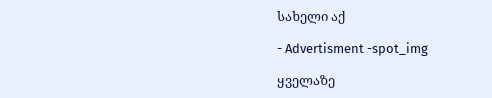სახელი აქ

- Advertisment -spot_img

ყველაზე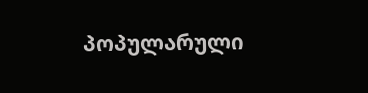პოპულარული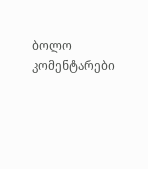ბოლო კომენტარები